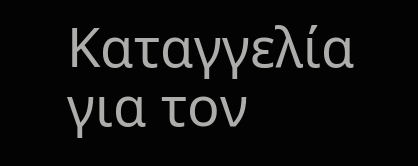Καταγγελία για τον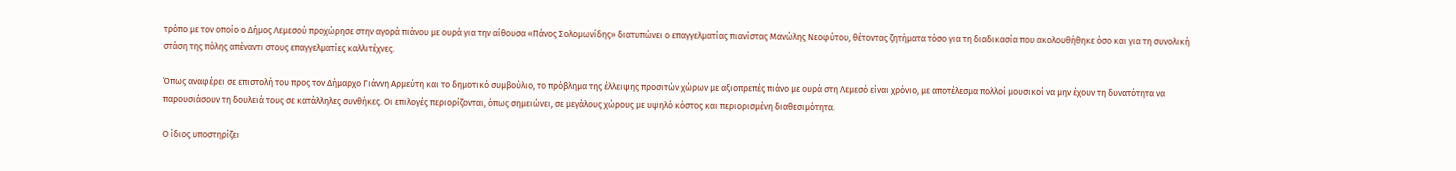τρόπο με τον οποίο ο Δήμος Λεμεσού προχώρησε στην αγορά πιάνου με ουρά για την αίθουσα «Πάνος Σολομωνίδης» διατυπώνει ο επαγγελματίας πιανίστας Μανώλης Νεοφύτου, θέτοντας ζητήματα τόσο για τη διαδικασία που ακολουθήθηκε όσο και για τη συνολική στάση της πόλης απέναντι στους επαγγελματίες καλλιτέχνες.

Όπως αναφέρει σε επιστολή του προς τον Δήμαρχο Γιάννη Αρμεύτη και το δημοτικό συμβούλιο, το πρόβλημα της έλλειψης προσιτών χώρων με αξιοπρεπές πιάνο με ουρά στη Λεμεσό είναι χρόνιο, με αποτέλεσμα πολλοί μουσικοί να μην έχουν τη δυνατότητα να παρουσιάσουν τη δουλειά τους σε κατάλληλες συνθήκες. Οι επιλογές περιορίζονται, όπως σημειώνει, σε μεγάλους χώρους με υψηλό κόστος και περιορισμένη διαθεσιμότητα.

Ο ίδιος υποστηρίζει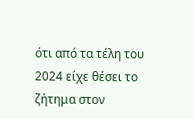ότι από τα τέλη του 2024 είχε θέσει το ζήτημα στον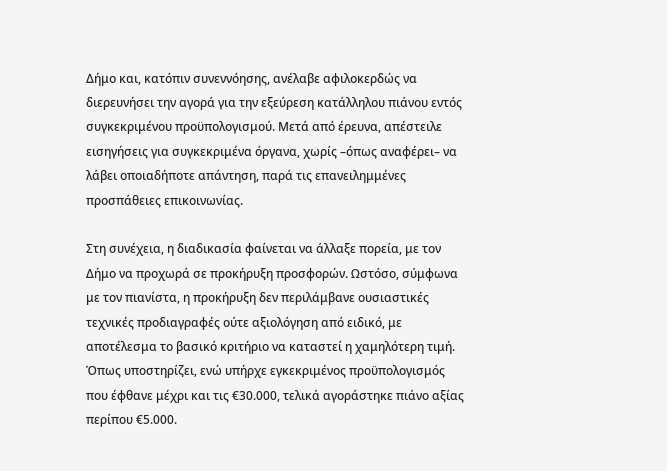Δήμο και, κατόπιν συνεννόησης, ανέλαβε αφιλοκερδώς να διερευνήσει την αγορά για την εξεύρεση κατάλληλου πιάνου εντός συγκεκριμένου προϋπολογισμού. Μετά από έρευνα, απέστειλε εισηγήσεις για συγκεκριμένα όργανα, χωρίς –όπως αναφέρει– να λάβει οποιαδήποτε απάντηση, παρά τις επανειλημμένες προσπάθειες επικοινωνίας.

Στη συνέχεια, η διαδικασία φαίνεται να άλλαξε πορεία, με τον Δήμο να προχωρά σε προκήρυξη προσφορών. Ωστόσο, σύμφωνα με τον πιανίστα, η προκήρυξη δεν περιλάμβανε ουσιαστικές τεχνικές προδιαγραφές ούτε αξιολόγηση από ειδικό, με αποτέλεσμα το βασικό κριτήριο να καταστεί η χαμηλότερη τιμή. Όπως υποστηρίζει, ενώ υπήρχε εγκεκριμένος προϋπολογισμός που έφθανε μέχρι και τις €30.000, τελικά αγοράστηκε πιάνο αξίας περίπου €5.000.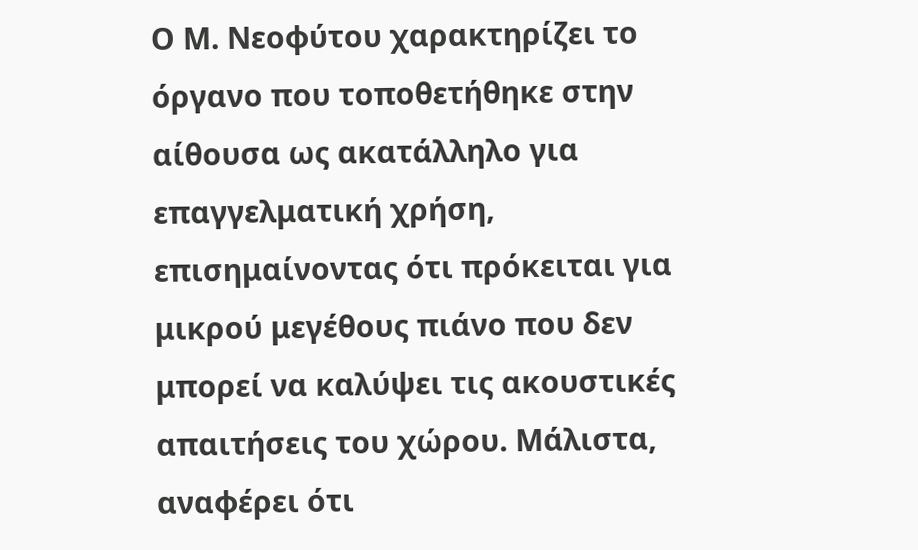Ο Μ. Νεοφύτου χαρακτηρίζει το όργανο που τοποθετήθηκε στην αίθουσα ως ακατάλληλο για επαγγελματική χρήση, επισημαίνοντας ότι πρόκειται για μικρού μεγέθους πιάνο που δεν μπορεί να καλύψει τις ακουστικές απαιτήσεις του χώρου. Μάλιστα, αναφέρει ότι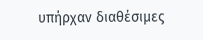υπήρχαν διαθέσιμες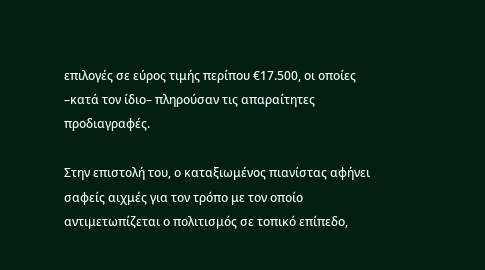επιλογές σε εύρος τιμής περίπου €17.500, οι οποίες –κατά τον ίδιο– πληρούσαν τις απαραίτητες προδιαγραφές.

Στην επιστολή του, ο καταξιωμένος πιανίστας αφήνει σαφείς αιχμές για τον τρόπο με τον οποίο αντιμετωπίζεται ο πολιτισμός σε τοπικό επίπεδο,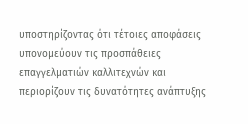υποστηρίζοντας ότι τέτοιες αποφάσεις υπονομεύουν τις προσπάθειες επαγγελματιών καλλιτεχνών και περιορίζουν τις δυνατότητες ανάπτυξης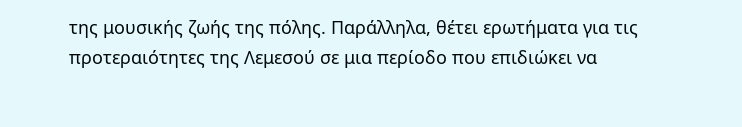της μουσικής ζωής της πόλης. Παράλληλα, θέτει ερωτήματα για τις προτεραιότητες της Λεμεσού σε μια περίοδο που επιδιώκει να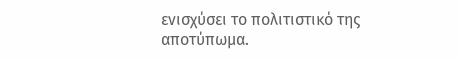ενισχύσει το πολιτιστικό της αποτύπωμα.